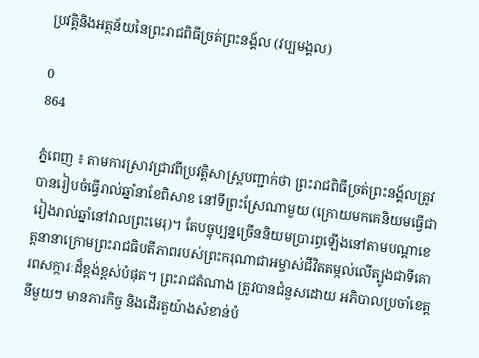ប្រវត្តិនិងអត្ថន័យនៃព្រះរាជពិធីច្រត់ព្រះនង្គ័ល (វប្បមង្គល)

0
864

ភ្នំពេញ ៖ តាមការស្រាវជ្រាវពីប្រវត្តិសាស្រ្តបញ្ជាក់ថា ព្រះរាជពិធីច្រត់ព្រះនង្គ័លត្រូវបានរៀបចំធ្វើរាល់ឆ្នាំនាខែពិសាខ នៅទីព្រះស្រែណាមួយ (ក្រោយមកគេនិយមធ្វើជារៀងរាល់ឆ្នាំនៅវាលព្រះមេរុ)។ តែបច្ចុប្បន្នច្រើននិយមប្រារព្ធឡើងនៅតាមបណ្ដាខេត្តនានាក្រោមព្រះរាជធិបតីភាពរបស់ព្រះករុណាជាអម្ចាស់ជីវិតតម្កល់លើត្បូងជាទីគោរពសក្ការៈដ៏ខ្ពង់ខ្ពស់បំផុត។ ព្រះរាជតំណាង ត្រូវបានជំនួសដោយ អភិបាលប្រចាំខេត្តនីមួយៗ មានភារកិច្ច និងដើរតួយ៉ាងសំខាន់បំ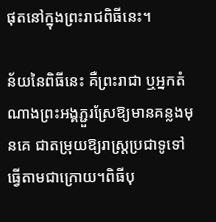ផុតនៅក្នុងព្រះរាជពិធីនេះ។

ន័យនៃពិធីនេះ គឺព្រះរាជា ឬអ្នកតំណាងព្រះអង្គភ្ជួរស្រែឱ្យមានគន្លងមុនគេ ជាតម្រុយឱ្យរាស្ត្រប្រជាទូទៅ ធ្វើតាមជាក្រោយ។ពិធីបុ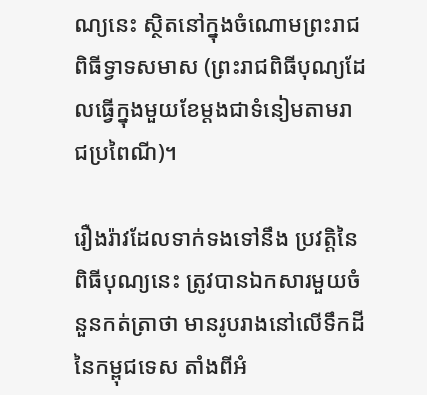ណ្យនេះ ស្ថិតនៅក្នុងចំណោមព្រះរាជពិធីទ្វាទសមាស (ព្រះរាជពិធីបុណ្យដែលធ្វើក្នុងមួយខែម្ដងជាទំនៀមតាមរាជប្រពៃណី)។

រឿងរ៉ាវដែលទាក់ទងទៅនឹង ប្រវត្តិនៃពិធីបុណ្យនេះ ត្រូវបានឯកសារមួយចំនួនកត់ត្រាថា មានរូបរាងនៅលើទឹកដីនៃកម្ពុជទេស តាំងពីអំ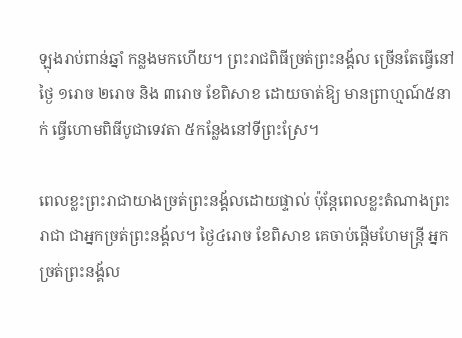ឡុងរាប់ពាន់ឆ្នាំ កន្លងមកហើយ។ ព្រះរាជពិធីច្រត់ព្រះនង្គ័ល ច្រើនតែធ្វើនៅថ្ងៃ ១រោច ២រោច និង ៣រោច ខែពិសាខ ដោយចាត់ឱ្យ មានព្រាហ្មណ៍៥នាក់ ធ្វើហោមពិធីបូជាទេវតា ៥កន្លែងនៅទីព្រះស្រែ។

ពេលខ្លះព្រះរាជាយាងច្រត់ព្រះនង្គ័លដោយផ្ទាល់ ប៉ុន្តែពេលខ្លះតំណាងព្រះរាជា ជាអ្នកច្រត់ព្រះនង្គ័ល។ ថ្ងៃ៤រោច ខែពិសាខ គេចាប់ផ្តើមហែមន្ត្រី អ្នកច្រត់ព្រះនង្គ័ល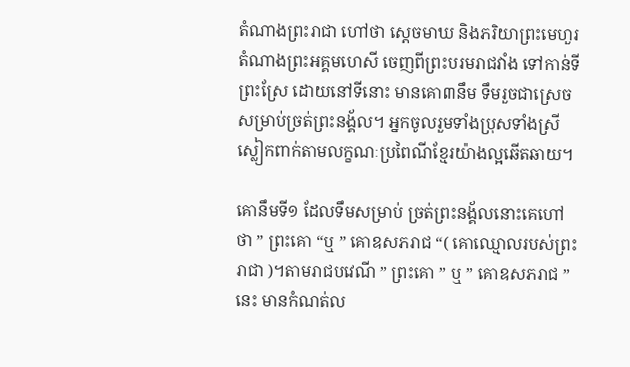តំណាងព្រះរាជា ហៅថា ស្តេចមាឃ និងភរិយាព្រះមេហួរតំណាងព្រះអគ្គមហេសី ចេញពីព្រះបរមរាជវាំង ទៅកាន់ទីព្រះស្រែ ដោយនៅទីនោះ មានគោ៣នឹម ទឹមរួចជាស្រេចសម្រាប់ច្រត់ព្រះនង្គ័ល។ អ្នកចូលរួមទាំងប្រុសទាំងស្រីស្លៀកពាក់តាមលក្ខណៈប្រពៃណីខ្មែរយ៉ាងល្អឆើតឆាយ។

គោនឹមទី១ ដែលទឹមសម្រាប់ ច្រត់ព្រះនង្គ័លនោះគេហៅថា ” ព្រះគោ “ឬ ” គោឧសភរាជ “( គោឈ្មោលរបស់ព្រះរាជា )។តាមរាជបវេណី ” ព្រះគោ ” ឬ ” គោឧសភរាជ ” នេះ មានកំណត់ល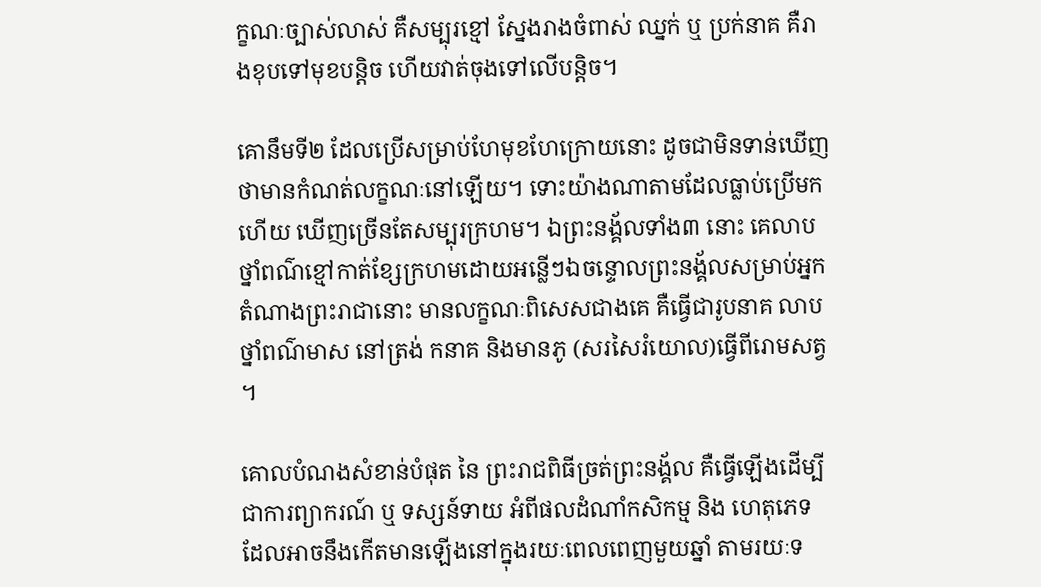ក្ខណៈច្បាស់លាស់ គឺសម្បុរខ្មៅ ស្នែងរាងចំពាស់ ឈ្នក់ ឬ ប្រក់នាគ គឺរាងខុបទៅមុខបន្ដិច ហើយវាត់ចុងទៅលើបន្ដិច។

គោនឹមទី២ ដែលប្រើសម្រាប់ហែមុខហែក្រោយនោះ ដូចជាមិនទាន់ឃើញថាមានកំណត់លក្ខណៈនៅឡើយ។ ទោះយ៉ាងណាតាមដែលធ្លាប់ប្រើមកហើយ ឃើញច្រើនតែសម្បុរក្រហម។ ឯព្រះនង្គ័លទាំង៣ នោះ គេលាបថ្នាំពណ៌ខ្មៅកាត់ខ្សែក្រហមដោយអន្លើៗឯចន្ទោលព្រះនង្គ័លសម្រាប់អ្នក តំណាងព្រះរាជានោះ មានលក្ខណៈពិសេសជាងគេ គឺធ្វើជារូបនាគ លាបថ្នាំពណ៌មាស នៅត្រង់ កនាគ និងមានភូ (សរសៃរំយោល)ធ្វើពីរោមសត្វ ។

គោលបំណងសំខាន់បំផុត នៃ ព្រះរាជពិធីច្រត់ព្រះនង្គ័ល គឺធ្វើឡើងដើម្បីជាការព្យាករណ៍ ឬ ទស្សន៍ទាយ អំពីផលដំណាំកសិកម្ម និង ហេតុភេទ ដែលអាចនឹងកើតមានឡើងនៅក្នុងរយៈពេលពេញមួយឆ្នាំ តាមរយៈទ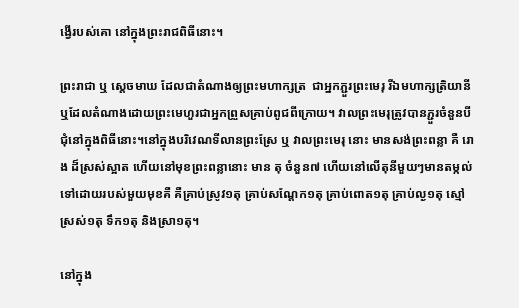ង្វើរបស់គោ នៅក្នុងព្រះរាជពិធីនោះ។

ព្រះរាជា ឬ ស្តេចមាឃ ដែលជាតំណាងឲ្យព្រះមហាក្សត្រ  ជាអ្នកភ្ជួរព្រះមេរុ រីឯមហាក្សត្រិយានី ឬដែលតំណាងដោយព្រះមេហួរជាអ្នកព្រួសគ្រាប់ពូជពីក្រោយ។ វាលព្រះមេរុត្រូវបានភ្ជួរចំនួនបីជុំនៅក្នុងពិធីនោះ។នៅក្នុងបរិវេណទីលានព្រះស្រែ ឬ វាលព្រះមេរុ នោះ មានសង់ព្រះពន្លា គឺ រោង ដ៏ស្រស់ស្អាត ហើយនៅមុខព្រះពន្លានោះ មាន តុ ចំនួន៧ ហើយនៅលើតុនីមួយៗមានតម្កល់ទៅដោយរបស់មួយមុខគឺ គឺគ្រាប់ស្រូវ១តុ គ្រាប់សណ្ដែក១តុ គ្រាប់ពោត១តុ គ្រាប់ល្ង១តុ ស្មៅស្រស់១តុ ទឹក១តុ និងស្រា១តុ។

នៅក្នុង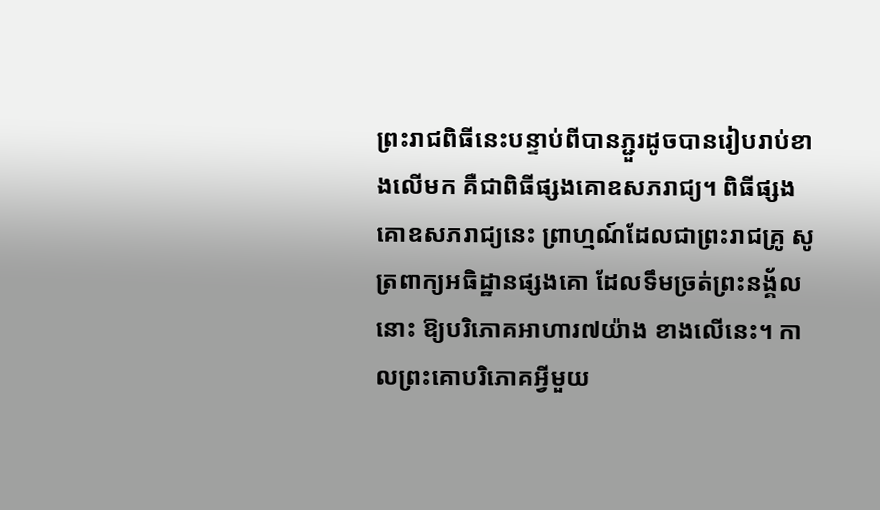ព្រះរាជពិធីនេះបន្ទាប់ពីបានភ្ជួរដូចបានរៀបរាប់ខាងលើមក គឺជាពិធីផ្សងគោឧសភរាជ្យ។ ពិធីផ្សងគោឧសភរាជ្យនេះ ព្រាហ្មណ៍ដែលជាព្រះរាជគ្រូ សូត្រពាក្យអធិដ្ឋានផ្សងគោ ដែលទឹមច្រត់ព្រះនង្គ័លនោះ ឱ្យបរិភោគអាហារ៧យ៉ាង ខាងលើនេះ។ កាលព្រះគោបរិភោគអ្វីមួយ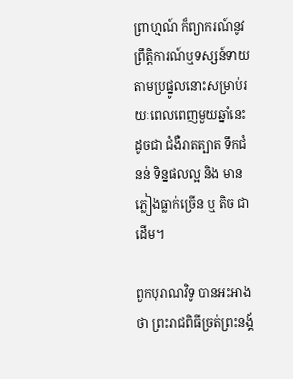ព្រាហ្មណ៍ ក៏ព្យាករណ៍នូវព្រឹត្តិការណ៍ឬទស្សន៍ទាយតាមប្រផ្នូលនោះសម្រាប់រយៈពេលពេញមួយឆ្នាំនេះ ដូចជា ជំងឺរាតត្បាត ទឹកជំនន់ ទិន្នផលល្អ និង មានភ្លៀងធ្លាក់ច្រើន ឬ តិច ជាដើម។

ពួកបុរាណវិទូ បានអះអាងថា ព្រះរាជពិធីច្រត់ព្រះនង្គ័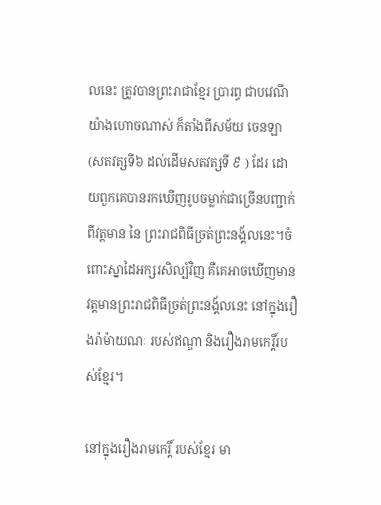លនេះ ត្រូវបានព្រះរាជាខ្មែរ ប្រារព្ធ ជាបវេណី យ៉ាងហោចណាស់ ក៏តាំងពីសម័យ ចេនឡា (សតវត្សទី៦ ដល់ដើមសតវត្សទី ៩ ) ដែរ ដោយពួកគេបានរកឃើញរូបចម្លាក់ជាច្រើនបញ្ជាក់ពីវត្តមាន នៃ ព្រះរាជពិធីច្រត់ព្រះនង្គ័លនេះ។ចំពោះស្នាដៃអក្សរសិល្ប៍វិញ គឺគេអាចឃើញមានវត្តមានព្រះរាជពិធីច្រត់ព្រះនង្គ័លនេះ នៅក្នុងរឿងរ៉ាម៉ាយណៈ របស់ឥណ្ឌា និងរឿងរាមកេរ្តិ៍របស់ខ្មែរ។

នៅក្នុងរឿងរាមកេរ្តិ៍ របស់ខ្មែរ មា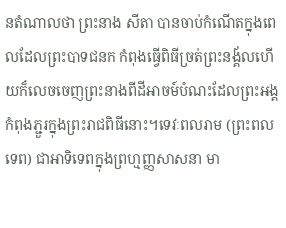នតំណាលថា ព្រះនាង សីតា បានចាប់កំណើតក្នុងពេលដែលព្រះបាទជនក កំពុងធ្វើពិធីច្រត់ព្រះនង្គ័លហើយក៏លេចចេញព្រះនាងពីដីអាចម៍បំណះដែលព្រះអង្គកំពុងភ្ជួរក្នុងព្រះរាជពិធីនោះ។ទេវៈពលរាម (ព្រះពលទេព) ជាអាទិទេពក្នុងព្រហ្មញ្ញសាសនា មា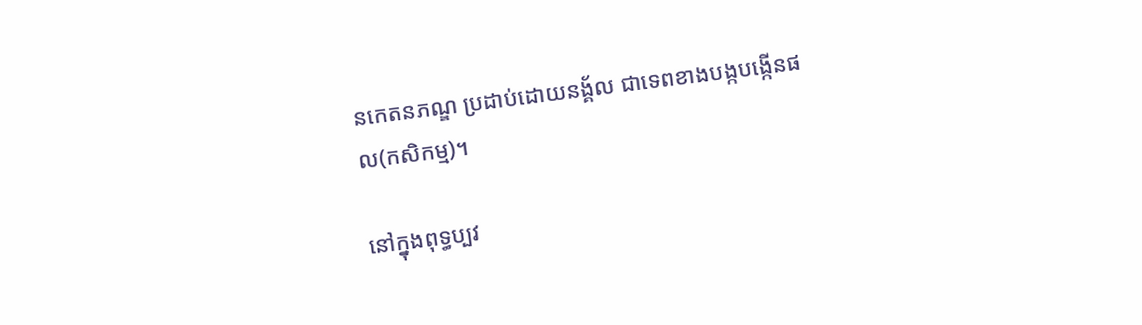នកេតនភណ្ឌ ប្រដាប់ដោយនង្គ័ល ជាទេពខាងបង្កបង្កើនផល(កសិកម្ម)។

នៅក្នុងពុទ្ធប្បវ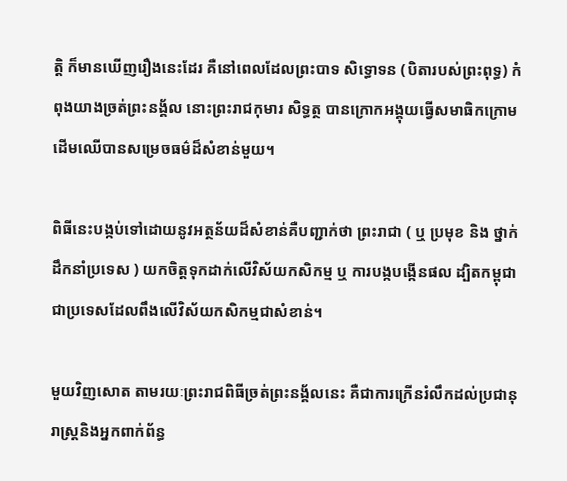ត្តិ ក៏មានឃើញរឿងនេះដែរ គឺនៅពេលដែលព្រះបាទ សិទ្ធោទន (បិតារបស់ព្រះពុទ្ធ) កំពុងយាងច្រត់ព្រះនង្គ័ល នោះព្រះរាជកុមារ សិទ្ធត្ថ បានក្រោកអង្គុយធ្វើសមាធិកក្រោមដើមឈើបានសម្រេចធម៌ដ៏សំខាន់មួយ។

ពិធីនេះបង្កប់ទៅដោយនូវអត្ថន័យដ៏សំខាន់គឺបញ្ជាក់ថា ព្រះរាជា ( ឬ ប្រមុខ និង ថ្នាក់ដឹកនាំប្រទេស ) យកចិត្តទុកដាក់លើវិស័យកសិកម្ម ឬ ការបង្កបង្កើនផល ដ្បិតកម្ពុជា ជាប្រទេសដែលពឹងលើវិស័យកសិកម្មជាសំខាន់។

មួយវិញសោត តាមរយៈព្រះរាជពិធីច្រត់ព្រះនង្គ័លនេះ គឺជាការក្រើនរំលឹកដល់ប្រជានុរាស្ត្រនិងអ្នកពាក់ព័ន្ធ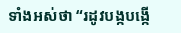ទាំងអស់ថា “រដូវបង្កបង្កើ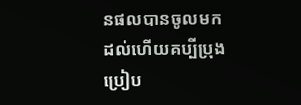នផលបានចូលមកដល់ហើយគប្បីប្រុងប្រៀប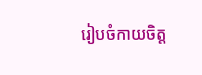រៀបចំកាយចិត្ត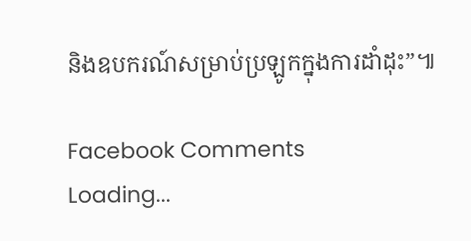និងឧបករណ៍សម្រាប់ប្រឡូកក្នុងការដាំដុះ”៕

Facebook Comments
Loading...